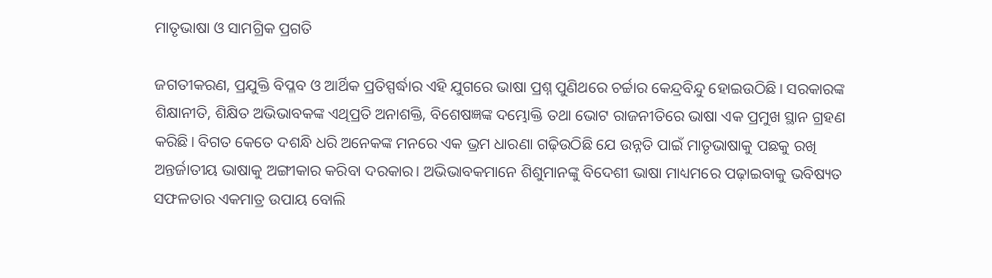ମାତୃଭାଷା ଓ ସାମଗ୍ରିକ ପ୍ରଗତି

ଜଗତୀକରଣ, ପ୍ରଯୁକ୍ତି ବିପ୍ଳବ ଓ ଆର୍ଥିକ ପ୍ରତିସ୍ପର୍ଦ୍ଧାର ଏହି ଯୁଗରେ ଭାଷା ପ୍ରଶ୍ନ ପୁଣିଥରେ ଚର୍ଚ୍ଚାର କେନ୍ଦ୍ରବିନ୍ଦୁ ହୋଇଉଠିଛି। ସରକାରଙ୍କ ଶିକ୍ଷାନୀତି, ଶିକ୍ଷିତ ଅଭିଭାବକଙ୍କ ଏଥିପ୍ରତି ଅନାଶକ୍ତି, ବିଶେଷଜ୍ଞଙ୍କ ଦମ୍ଭୋକ୍ତି ତଥା ଭୋଟ ରାଜନୀତିରେ ଭାଷା ଏକ ପ୍ରମୁଖ ସ୍ଥାନ ଗ୍ରହଣ କରିଛି। ବିଗତ କେତେ ଦଶନ୍ଧି ଧରି ଅନେକଙ୍କ ମନରେ ଏକ ଭ୍ରମ ଧାରଣା ଗଢ଼ିଉଠିଛି ଯେ ଉନ୍ନତି ପାଇଁ ମାତୃଭାଷାକୁ ପଛକୁ ରଖି ଅନ୍ତର୍ଜାତୀୟ ଭାଷାକୁ ଅଙ୍ଗୀକାର କରିବା ଦରକାର। ଅଭିଭାବକମାନେ ଶିଶୁମାନଙ୍କୁ ବିଦେଶୀ ଭାଷା ମାଧ୍ୟମରେ ପଢ଼ାଇବାକୁ ଭବିଷ୍ୟତ ସଫଳତାର ଏକମାତ୍ର ଉପାୟ ବୋଲି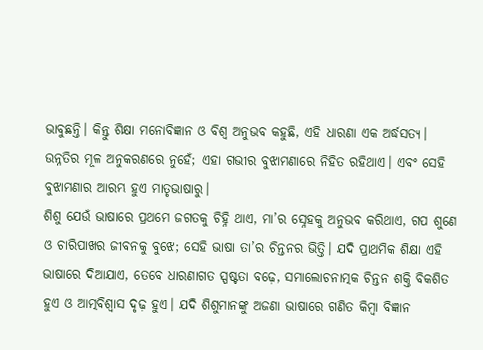ଭାବୁଛନ୍ତି। କିନ୍ତୁ ଶିକ୍ଷା ମନୋବିଜ୍ଞାନ ଓ ବିଶ୍ୱ ଅନୁଭବ କହୁଛି, ଏହି ଧାରଣା ଏକ ଅର୍ଦ୍ଧସତ୍ୟ। ଉନ୍ନତିର ମୂଳ ଅନୁକରଣରେ ନୁହେଁ; ଏହା ଗଭୀର ବୁଝାମଣାରେ ନିହିତ ରହିଥାଏ। ଏବଂ ସେହି ବୁଝାମଣାର ଆରମ୍ଭ ହୁଏ ମାତୃଭାଷାରୁ।
ଶିଶୁ ଯେଉଁ ଭାଷାରେ ପ୍ରଥମେ ଜଗତକୁ ଚିହ୍ନି ଥାଏ, ମା’ର ସ୍ନେହକୁ ଅନୁଭବ କରିଥାଏ, ଗପ ଶୁଣେ ଓ ଚାରିପାଖର ଜୀବନକୁ ବୁଝେ; ସେହି ଭାଷା ତା’ର ଚିନ୍ତନର ଭିତ୍ତି। ଯଦି ପ୍ରାଥମିକ ଶିକ୍ଷା ଏହି ଭାଷାରେ ଦିଆଯାଏ, ତେବେ ଧାରଣାଗତ ସ୍ପଷ୍ଟତା ବଢ଼େ, ସମାଲୋଚନାତ୍ମକ ଚିନ୍ତନ ଶକ୍ତି ବିକଶିତ ହୁଏ ଓ ଆତ୍ମବିଶ୍ୱାସ ଦୃଢ଼ ହୁଏ। ଯଦି ଶିଶୁମାନଙ୍କୁ ଅଜଣା ଭାଷାରେ ଗଣିତ କିମ୍ବା ବିଜ୍ଞାନ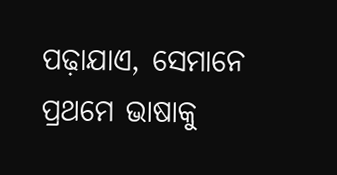ପଢ଼ାଯାଏ, ସେମାନେ ପ୍ରଥମେ ଭାଷାକୁ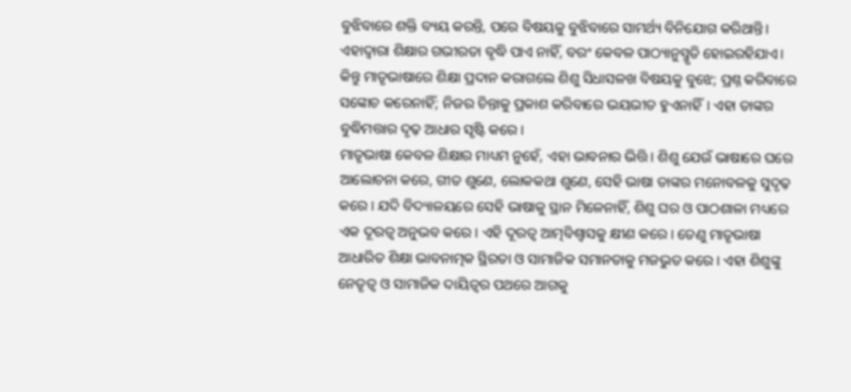ବୁଝିବାରେ ଶକ୍ତି ବ୍ୟୟ କରନ୍ତି, ପରେ ବିଷୟକୁ ବୁଝିବାରେ ସାମର୍ଥ୍ୟ ବିନିଯୋଗ କରିଥାନ୍ତି। ଏହାଦ୍ବାରା ଶିକ୍ଷାର ଗଭୀରତା ବୃଦ୍ଧି ପାଏ ନାହିଁ, ବରଂ କେବଳ ପାଠ୍ୟାନୁସ୍ମୃତି ହୋଇରହିଯାଏ। କିନ୍ତୁ ମାତୃଭାଷାରେ ଶିକ୍ଷା ପ୍ରଦାନ କରାଗଲେ ଶିଶୁ ସିଧାସଳଖ ବିଷୟକୁ ବୁଝେ; ପ୍ରଶ୍ନ କରିବାରେ ସଙ୍କୋଚ କରେନାହିଁ; ନିଜର ଚିନ୍ତାକୁ ପ୍ରକାଶ କରିବାରେ ଭୟଭୀତ ହୁଏନାହିଁ। ଏହା ତାଙ୍କର ବୁଦ୍ଧିମତ୍ତାର ଦୃଢ଼ ଆଧାର ସୃଷ୍ଟି କରେ।
ମାତୃଭାଷା କେବଳ ଶିକ୍ଷାର ମାଧ୍ୟମ ନୁହେଁ, ଏହା ଭାବନାର ଭିତ୍ତି। ଶିଶୁ ଯେଉଁ ଭାଷାରେ ଘରେ ଆଲୋଚନା କରେ, ଗୀତ ଶୁଣେ, ଲୋକକଥା ଶୁଣେ, ସେହି ଭାଷା ତାଙ୍କର ମନୋବଳକୁ ସୁଦୃଢ଼ କରେ। ଯଦି ବିଦ୍ୟାଳୟରେ ସେହି ଭାଷାକୁ ସ୍ଥାନ ମିଳେନାହିଁ, ଶିଶୁ ଘର ଓ ପାଠଶାଳା ମଧ୍ୟରେ ଏକ ଦୂରତ୍ୱ ଅନୁଭବ କରେ। ଏହି ଦୂରତ୍ୱ ଆତ୍ମବିଶ୍ୱାସକୁ କ୍ଷୀଣ କରେ। ତେଣୁ ମାତୃଭାଷା ଆଧାରିତ ଶିକ୍ଷା ଭାବନାତ୍ମକ ସ୍ଥିରତା ଓ ସାମାଜିକ ସମାନତାକୁ ମଜଭୁତ କରେ। ଏହା ଶିଶୁଙ୍କୁ ନେତୃତ୍ୱ ଓ ସାମାଜିକ ଦାୟିତ୍ୱର ପଥରେ ଆଗକୁ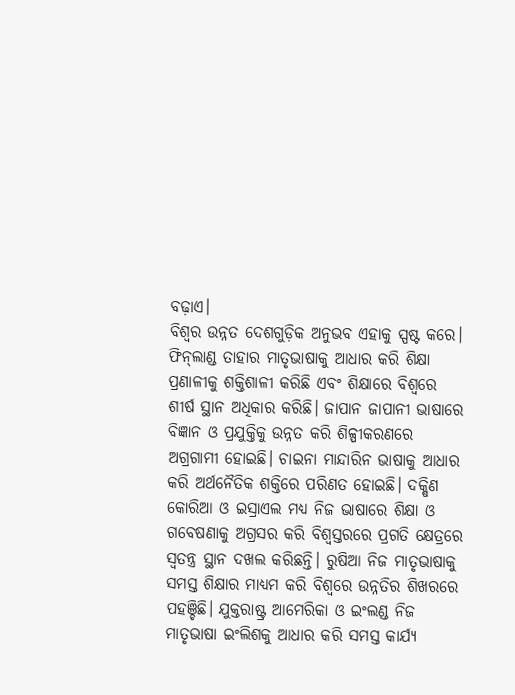ବଢ଼ାଏ।
ବିଶ୍ୱର ଉନ୍ନତ ଦେଶଗୁଡ଼ିକ ଅନୁଭବ ଏହାକୁ ସ୍ପଷ୍ଟ କରେ। ଫିନ୍‌ଲାଣ୍ଡ ତାହାର ମାତୃଭାଷାକୁ ଆଧାର କରି ଶିକ୍ଷା ପ୍ରଣାଳୀକୁ ଶକ୍ତିଶାଳୀ କରିଛି ଏବଂ ଶିକ୍ଷାରେ ବିଶ୍ୱରେ ଶୀର୍ଷ ସ୍ଥାନ ଅଧିକାର କରିଛି। ଜାପାନ ଜାପାନୀ ଭାଷାରେ ବିଜ୍ଞାନ ଓ ପ୍ରଯୁକ୍ତିକୁ ଉନ୍ନତ କରି ଶିଳ୍ପୀକରଣରେ ଅଗ୍ରଗାମୀ ହୋଇଛି। ଚାଇନା ମାନ୍ଦାରିନ ଭାଷାକୁ ଆଧାର କରି ଅର୍ଥନୈତିକ ଶକ୍ତିରେ ପରିଣତ ହୋଇଛି। ଦକ୍ଷିଣ କୋରିଆ ଓ ଇସ୍ରାଏଲ ମଧ୍ୟ ନିଜ ଭାଷାରେ ଶିକ୍ଷା ଓ ଗବେଷଣାକୁ ଅଗ୍ରସର କରି ବିଶ୍ୱସ୍ତରରେ ପ୍ରଗତି କ୍ଷେତ୍ରରେ ସ୍ବତନ୍ତ୍ର ସ୍ଥାନ ଦଖଲ କରିଛନ୍ତି। ରୁଷିଆ ନିଜ ମାତୃଭାଷାକୁ ସମସ୍ତ ଶିକ୍ଷାର ମାଧ୍ୟମ କରି ବିଶ୍ବରେ ଉନ୍ନତିର ଶିଖରରେ ପହଞ୍ଚିଛି। ଯୁକ୍ତରାଷ୍ଟ୍ର ଆମେରିକା ଓ ଇଂଲଣ୍ଡ ନିଜ ମାତୃଭାଷା ଇଂଲିଶକୁ ଆଧାର କରି ସମସ୍ତ କାର୍ଯ୍ୟ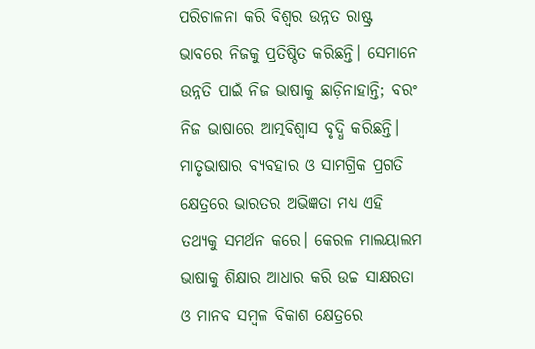ପରିଚାଳନା କରି ବିଶ୍ବର ଉନ୍ନତ ରାଷ୍ଟ୍ର ଭାବରେ ନିଜକୁ ପ୍ରତିଷ୍ଠିତ କରିଛନ୍ତି। ସେମାନେ ଉନ୍ନତି ପାଇଁ ନିଜ ଭାଷାକୁ ଛାଡ଼ିନାହାନ୍ତି; ବରଂ ନିଜ ଭାଷାରେ ଆତ୍ମବିଶ୍ୱାସ ବୃଦ୍ଧି କରିଛନ୍ତି।
ମାତୃଭାଷାର ବ୍ୟବହାର ଓ ସାମଗ୍ରିକ ପ୍ରଗତି କ୍ଷେତ୍ରରେ ଭାରତର ଅଭିଜ୍ଞତା ମଧ୍ୟ ଏହି ତଥ୍ୟକୁ ସମର୍ଥନ କରେ। କେରଳ ମାଲୟାଲମ ଭାଷାକୁ ଶିକ୍ଷାର ଆଧାର କରି ଉଚ୍ଚ ସାକ୍ଷରତା ଓ ମାନବ ସମ୍ବଳ ବିକାଶ କ୍ଷେତ୍ରରେ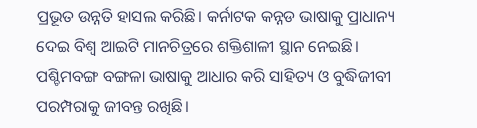ପ୍ରଭୂତ ଉନ୍ନତି ହାସଲ କରିଛି। କର୍ନାଟକ କନ୍ନଡ ଭାଷାକୁ ପ୍ରାଧାନ୍ୟ ଦେଇ ବିଶ୍ୱ ଆଇଟି ମାନଚିତ୍ରରେ ଶକ୍ତିଶାଳୀ ସ୍ଥାନ ନେଇଛି। ପଶ୍ଚିମବଙ୍ଗ ବଙ୍ଗଳା ଭାଷାକୁ ଆଧାର କରି ସାହିତ୍ୟ ଓ ବୁଦ୍ଧିଜୀବୀ ପରମ୍ପରାକୁ ଜୀବନ୍ତ ରଖିଛି।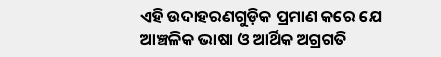ଏହି ଉଦାହରଣଗୁଡ଼ିକ ପ୍ରମାଣ କରେ ଯେ ଆଞ୍ଚଳିକ ଭାଷା ଓ ଆର୍ଥିକ ଅଗ୍ରଗତି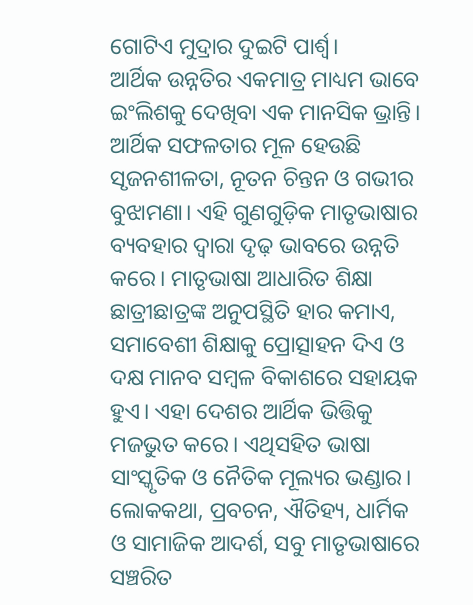ଗୋଟିଏ ମୁଦ୍ରାର ଦୁଇଟି ପାର୍ଶ୍ୱ।
ଆର୍ଥିକ ଉନ୍ନତିର ଏକମାତ୍ର ମାଧ୍ୟମ ଭାବେ ଇଂଲିଶକୁ ଦେଖିବା ଏକ ମାନସିକ ଭ୍ରାନ୍ତି। ଆର୍ଥିକ ସଫଳତାର ମୂଳ ହେଉଛି ସୃଜନଶୀଳତା, ନୂତନ ଚିନ୍ତନ ଓ ଗଭୀର ବୁଝାମଣା। ଏହି ଗୁଣଗୁଡ଼ିକ ମାତୃଭାଷାର ବ୍ୟବହାର ଦ୍ୱାରା ଦୃଢ଼ ଭାବରେ ଉନ୍ନତି କରେ। ମାତୃଭାଷା ଆଧାରିତ ଶିକ୍ଷା ଛାତ୍ରୀଛାତ୍ରଙ୍କ ଅନୁପସ୍ଥିତି ହାର କମାଏ, ସମାବେଶୀ ଶିକ୍ଷାକୁ ପ୍ରୋତ୍ସାହନ ଦିଏ ଓ ଦକ୍ଷ ମାନବ ସମ୍ବଳ ବିକାଶରେ ସହାୟକ ହୁଏ। ଏହା ଦେଶର ଆର୍ଥିକ ଭିତ୍ତିକୁ ମଜଭୁତ କରେ। ଏଥିସହିତ ଭାଷା ସାଂସ୍କୃତିକ ଓ ନୈତିକ ମୂଲ୍ୟର ଭଣ୍ଡାର। ଲୋକକଥା, ପ୍ରବଚନ, ଐତିହ୍ୟ, ଧାର୍ମିକ ଓ ସାମାଜିକ ଆଦର୍ଶ, ସବୁ ମାତୃଭାଷାରେ ସଞ୍ଚରିତ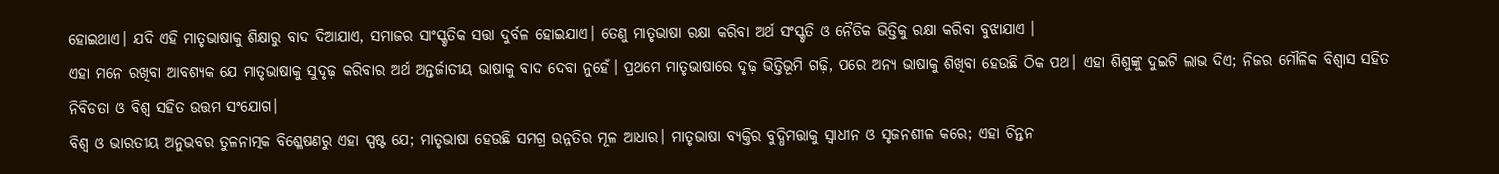ହୋଇଥାଏ। ଯଦି ଏହି ମାତୃଭାଷାକୁ ଶିକ୍ଷାରୁ ବାଦ ଦିଆଯାଏ, ସମାଜର ସାଂସ୍କୃତିକ ସତ୍ତା ଦୁର୍ବଳ ହୋଇଯାଏ। ତେଣୁ ମାତୃଭାଷା ରକ୍ଷା କରିବା ଅର୍ଥ ସଂସ୍କୃତି ଓ ନୈତିକ ଭିତ୍ତିକୁ ରକ୍ଷା କରିବା ବୁଝାଯାଏ ।
ଏହା ମନେ ରଖିବା ଆବଶ୍ୟକ ଯେ ମାତୃଭାଷାକୁ ସୁଦୃଢ଼ କରିବାର ଅର୍ଥ ଅନ୍ତର୍ଜାତୀୟ ଭାଷାକୁ ବାଦ ଦେବା ନୁହେଁ। ପ୍ରଥମେ ମାତୃଭାଷାରେ ଦୃଢ଼ ଭିତ୍ତିଭୂମି ଗଢ଼ି, ପରେ ଅନ୍ୟ ଭାଷାକୁ ଶିଖିବା ହେଉଛି ଠିକ ପଥ। ଏହା ଶିଶୁଙ୍କୁ ଦୁଇଟି ଲାଭ ଦିଏ; ନିଜର ମୌଳିକ ବିଶ୍ୱାସ ସହିତ ନିବିଡତା ଓ ବିଶ୍ୱ ସହିତ ଉତ୍ତମ ସଂଯୋଗ।
ବିଶ୍ୱ ଓ ଭାରତୀୟ ଅନୁଭବର ତୁଳନାତ୍ମକ ବିଶ୍ଳେଷଣରୁ ଏହା ସ୍ପଷ୍ଟ ଯେ; ମାତୃଭାଷା ହେଉଛି ସମଗ୍ର ଉନ୍ନତିର ମୂଳ ଆଧାର। ମାତୃଭାଷା ବ୍ୟକ୍ତିର ବୁଦ୍ଧିମତ୍ତାକୁ ସ୍ବାଧୀନ ଓ ସୃଜନଶୀଳ କରେ; ଏହା ଚିନ୍ତନ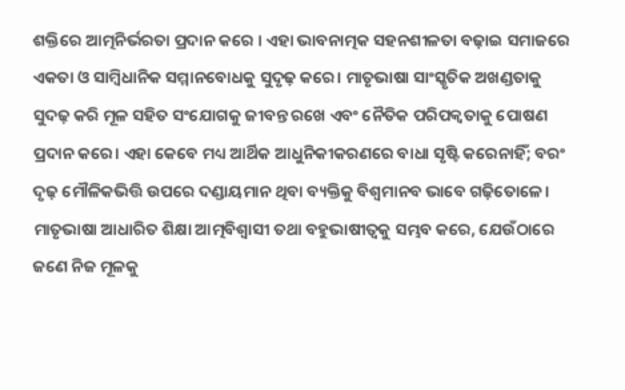ଶକ୍ତିରେ ଆତ୍ମନିର୍ଭରତା ପ୍ରଦାନ କରେ । ଏହା ଭାବନାତ୍ମକ ସହନଶୀଳତା ବଢ଼ାଇ ସମାଜରେ ଏକତା ଓ ସାମ୍ବିଧାନିକ ସମ୍ମାନବୋଧକୁ ସୁଦୃଢ଼ କରେ। ମାତୃଭାଷା ସାଂସ୍କୃତିକ ଅଖଣ୍ଡତାକୁ ସୁଦଢ଼ କରି ମୂଳ ସହିତ ସଂଯୋଗକୁ ଜୀବନ୍ତ ରଖେ ଏବଂ ନୈତିକ ପରିପକ୍ୱତାକୁ ପୋଷଣ ପ୍ରଦାନ କରେ। ଏହା କେବେ ମଧ୍ୟ ଆର୍ଥିକ ଆଧୁନିକୀକରଣରେ ବାଧା ସୃଷ୍ଟି କରେନାହିଁ; ବରଂ ଦୃଢ଼ ମୌଳିକଭିତ୍ତି ଉପରେ ଦଣ୍ଡାୟମାନ ଥିବା ବ୍ୟକ୍ତିକୁ ବିଶ୍ୱମାନବ ଭାବେ ଗଢ଼ିତୋଳେ। ମାତୃଭାଷା ଆଧାରିତ ଶିକ୍ଷା ଆତ୍ମବିଶ୍ୱାସୀ ତଥା ବହୁଭାଷୀତ୍ୱକୁ ସମ୍ଭବ କରେ, ଯେଉଁଠାରେ ଜଣେ ନିଜ ମୂଳକୁ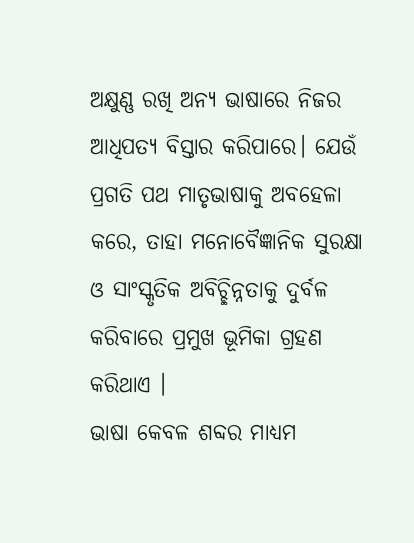ଅକ୍ଷୁଣ୍ଣ ରଖି ଅନ୍ୟ ଭାଷାରେ ନିଜର ଆଧିପତ୍ୟ ବିସ୍ତାର କରିପାରେ। ଯେଉଁ ପ୍ରଗତି ପଥ ମାତୃଭାଷାକୁ ଅବହେଳା କରେ, ତାହା ମନୋବୈଜ୍ଞାନିକ ସୁରକ୍ଷା ଓ ସାଂସ୍କୃତିକ ଅବିଚ୍ଛିନ୍ନତାକୁ ଦୁର୍ବଳ କରିବାରେ ପ୍ରମୁଖ ଭୂମିକା ଗ୍ରହଣ କରିଥାଏ ।
ଭାଷା କେବଳ ଶବ୍ଦର ମାଧ୍ୟମ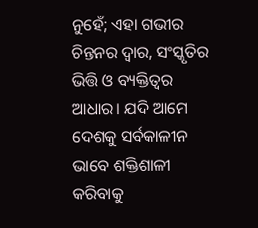ନୁହେଁ; ଏହା ଗଭୀର ଚିନ୍ତନର ଦ୍ବାର, ସଂସ୍କୃତିର ଭିତ୍ତି ଓ ବ୍ୟକ୍ତିତ୍ୱର ଆଧାର। ଯଦି ଆମେ ଦେଶକୁ ସର୍ବକାଳୀନ ଭାବେ ଶକ୍ତିଶାଳୀ କରିବାକୁ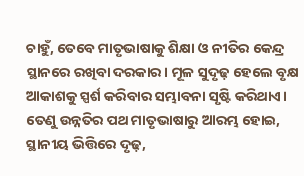ଚାହୁଁ, ତେବେ ମାତୃଭାଷାକୁ ଶିକ୍ଷା ଓ ନୀତିର କେନ୍ଦ୍ର ସ୍ଥାନରେ ରଖିବା ଦରକାର। ମୂଳ ସୁଦୃଢ଼ ହେଲେ ବୃକ୍ଷ ଆକାଶକୁ ସ୍ପର୍ଶ କରିବାର ସମ୍ଭାବନା ସୃଷ୍ଟି କରିଥାଏ। ତେଣୁ ଉନ୍ନତିର ପଥ ମାତୃଭାଷାରୁ ଆରମ୍ଭ ହୋଇ, ସ୍ଥାନୀୟ ଭିତ୍ତିରେ ଦୃଢ଼,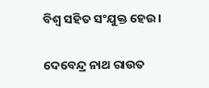ବିଶ୍ୱ ସହିତ ସଂଯୁକ୍ତ ହେଉ।

ଦେବେନ୍ଦ୍ର ନାଥ ରାଉତ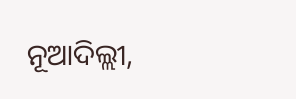ନୂଆଦିଲ୍ଲୀ,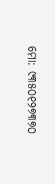ମୋ: ୯୩୫୦୧୨୭୩୭୦